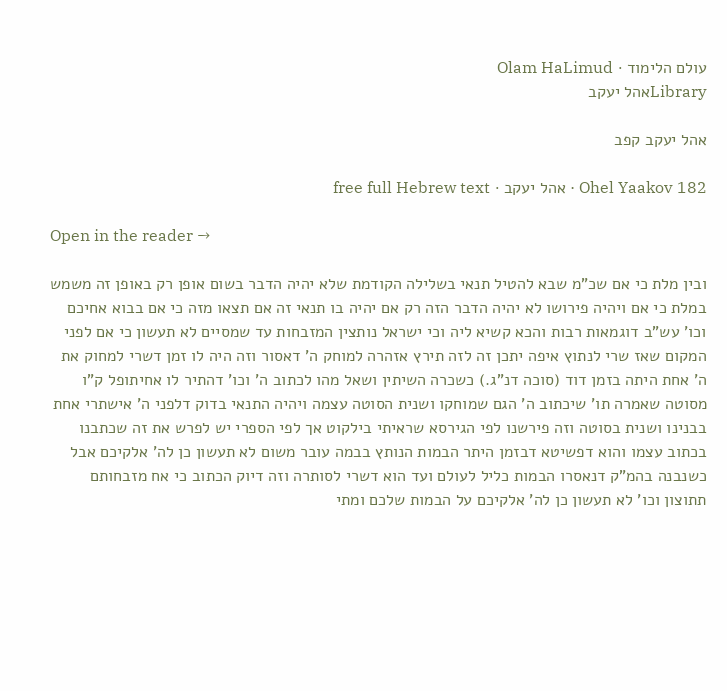עולם הלימוד · Olam HaLimud
Libraryאהל יעקב

אהל יעקב קפב

Ohel Yaakov 182 · אהל יעקב · free full Hebrew text

Open in the reader →

ובין מלת כי אם שכ"מ שבא להטיל תנאי בשלילה הקודמת שלא יהיה הדבר בשום אופן רק באופן זה משמש במלת כי אם ויהיה פירושו לא יהיה הדבר הזה רק אם יהיה בו תנאי זה אם תצאו מזה כי אם בבוא אחיכם וכו' עש"ב דוגמאות רבות והכא קשיא ליה וכי ישראל נותצין המזבחות עד שמסיים לא תעשון כי אם לפני המקום שאז שרי לנתוץ איפה יתכן זה לזה תירץ אזהרה למוחק ה' דאסור וזה היה לו זמן דשרי למחוק את ה' אחת היתה בזמן דוד (סוכה דנ"ג.) כשכרה השיתין ושאל מהו לכתוב ה' וכו' דהתיר לו אחיתופל ק"ו מסוטה שאמרה תו' שיכתוב ה' הגם שמוחקו ושנית הסוטה עצמה ויהיה התנאי בדוק דלפני ה' אישתרי אחת בבנינו ושנית בסוטה וזה פירשנו לפי הגירסא שראיתי בילקוט אך לפי הספרי יש לפרש את זה שכתבנו בכתוב עצמו והוא דפשיטא דבזמן היתר הבמות הנותץ בבמה עובר משום לא תעשון כן לה' אלקיכם אבל כשנבנה בהמ"ק דנאסרו הבמות כליל לעולם ועד הוא דשרי לסותרה וזה דיוק הכתוב כי אח מזבחותם תתוצון וכו' לא תעשון כן לה' אלקיכם על הבמות שלכם ומתי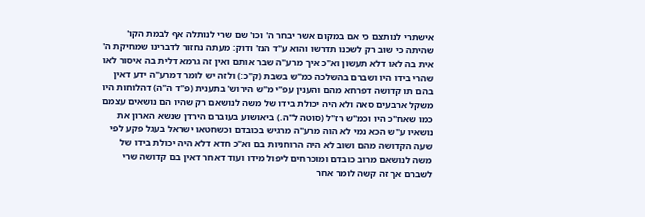אישתרי לנותצם כי אם במקום אשר יבחר ה' וכו' שם שרי לנותלה אף לבמת הקו' שהיתה כי שוב רק לשכנו תדרשו והוא ע"ד הנז' ודוק: מעתה נחזור לדברינו שמחיקת ה' אית בה לאו דלא תעשון וא"כ איך מרע"ה שבר אותם ואין זה גרמא דלית בה איסור לאו שהרי בידו היו ושברם בהשלכה כמ"ש בשבת (ק"כ:) ולזה יש לומר דמרע"ה ידע דאין בהם תו קדושה דפרחא מהם והענין עפ"י מ"ש הירוש' בתענית (פ"ד ה"ה) דהלוחות היו משקל ארבעים סאה ולא היה יכולת בידו של משה לנושאם רק שהיו הם נושאים עצמם כמו שאח"כ היו וכמ"ש רז"ל (סוטה ל"ה.) ביאושוע בעוברם הירדן שנשא הארון את נושאיו ע"ש הכא נמי לא הוה מרע"ה מרגיש בכובדם וכשחטאו ישראל בעגל פקע לפי שעה הקדושה מהם ושוב לא היה הרוחניות בם וא"כ חדא דלא היה יכולת בידו של משה לנושאם מרוב כובדם ומוכרחים ליפול מידו ועוד דאחר דאין בם קדושה שרי לשברם אך זה קשה לומר אחר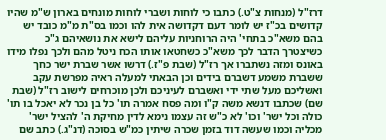דרז"ל (מנחות צ"ט.) כתבו כי לוחות ושברי לוחות מונחים בארון ש"מ שהיו קדושים בכ"ז יש לומר דעם דקדושה אית להו וכמו בס"ת מ"מ כובד יש בהם משא"כ בתחי' היה הרוחניות עליהם לישא את נושאיהם ג"כ כשיצטרך הדבר לכך משא"כ כשחטאו אותו הכח ניטל מהם ולכך נפלו מידו באונס ומזה נשתברו אך רז"ל (שבת פ"ז.) דרשו אשר שברת ישר כחך ששברת משמע דשברם בידים וכן הבאתי למעלה ראיה מפרשת עקב ואשליכם מעל שתי ידי ואשברם לעיניכם ולכן מוכרחים לישוב רז"ל (שבת שם) שכתבו דנשא משה ק"ו ומה פסח אמרה תו' כל בן נכר לא יאכל בו תו' כולה וכל ישר' וכו' לא כ"ש זה עצמו נימא לדין מחיקת ה' להציל ישר' מכליה וכמו שעשה דוד בזמן שכרה שיתין כמ"ש בסוכה (דנ"ג.) כתב שם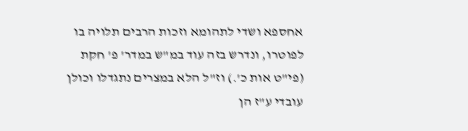אחספא ושדי לתהומא וזכות הרבים תלויה בו לפוטרו, ונדרש בזה עוד במ"ש במדר' פ' חקת (פי"ט אות כ'.) וז"ל הלא במצרים נתגדלו וכולן עובדי ע"ז הן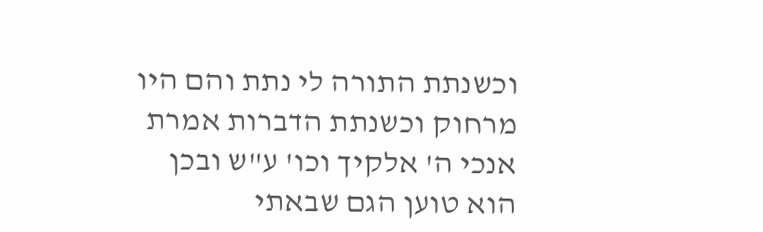וכשנתת התורה לי נתת והם היו מרחוק וכשנתת הדברות אמרת אנכי ה' אלקיך וכו' ע"ש ובכן הוא טוען הגם שבאתי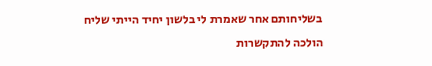בשליחותם אחר שאמרת לי בלשון יחיד הייתי שליח הולכה להתקשרות